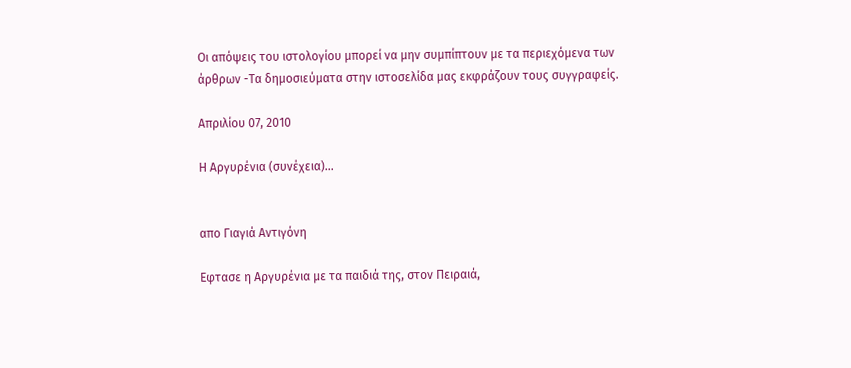Οι απόψεις του ιστολογίου μπορεί να μην συμπίπτουν με τα περιεχόμενα των άρθρων -Τα δημοσιεύματα στην ιστοσελίδα μας εκφράζουν τους συγγραφείς.

Απριλίου 07, 2010

Η Αργυρένια (συνέχεια)...


απο Γιαγιά Αντιγόνη

Εφτασε η Αργυρένια με τα παιδιά της, στον Πειραιά,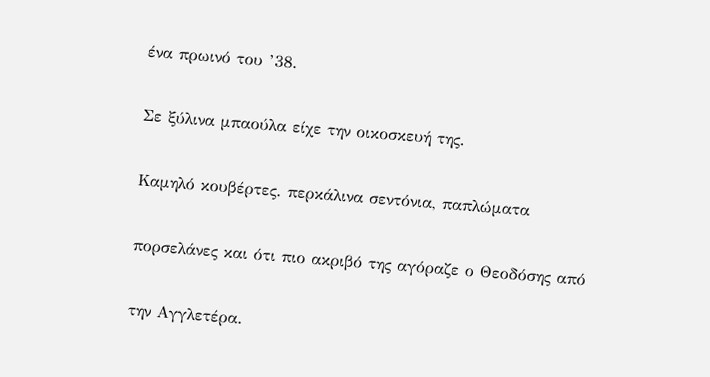ένα πρωινό του ’38.

Σε ξύλινα μπαούλα είχε την οικοσκευή της.

Καμηλό κουβέρτες. περκάλινα σεντόνια, παπλώματα

πορσελάνες και ότι πιο ακριβό της αγόραζε ο Θεοδόσης από

την Αγγλετέρα.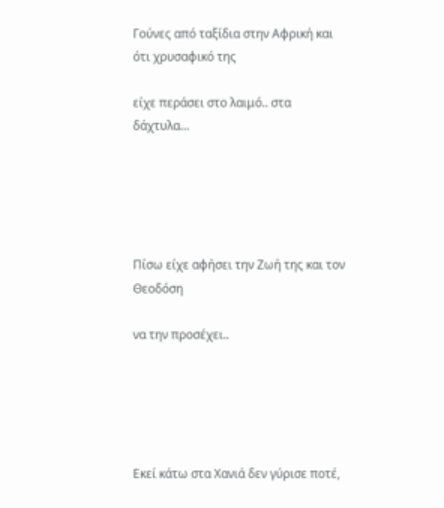Γούνες από ταξίδια στην Αφρική και ότι χρυσαφικό της

είχε περάσει στο λαιμό.. στα δάχτυλα…





Πίσω είχε αφήσει την Ζωή της και τον Θεοδόση

να την προσέχει..





Εκεί κάτω στα Χανιά δεν γύρισε ποτέ,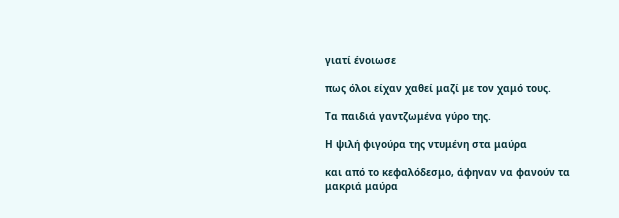γιατί ένοιωσε

πως όλοι είχαν χαθεί μαζί με τον χαμό τους.

Τα παιδιά γαντζωμένα γύρο της.

Η ψιλή φιγούρα της ντυμένη στα μαύρα

και από το κεφαλόδεσμο, άφηναν να φανούν τα μακριά μαύρα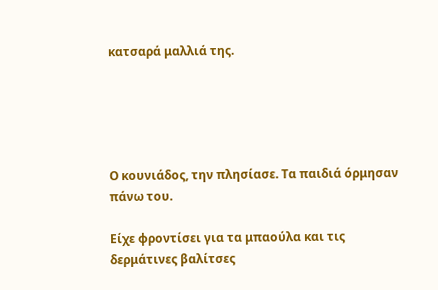κατσαρά μαλλιά της.





Ο κουνιάδος, την πλησίασε. Τα παιδιά όρμησαν πάνω του.

Είχε φροντίσει για τα μπαούλα και τις δερμάτινες βαλίτσες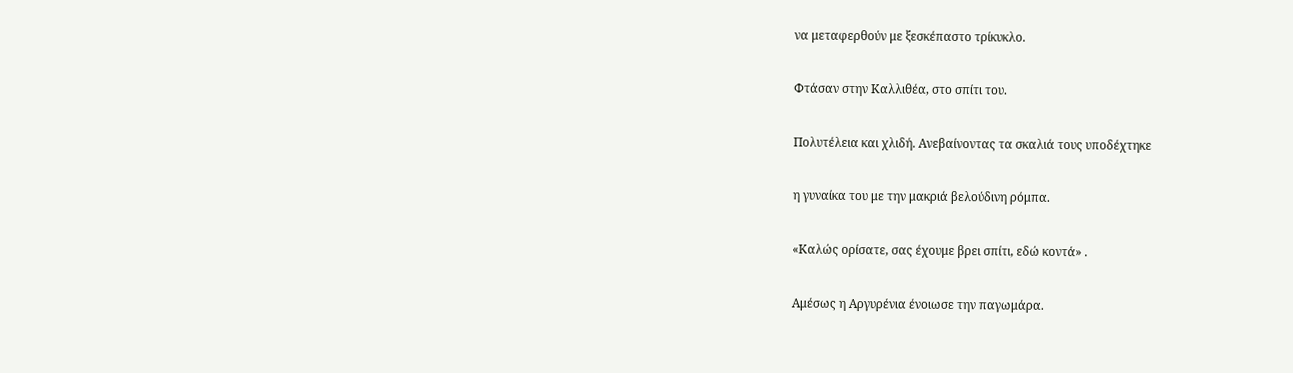να μεταφερθούν με ξεσκέπαστο τρίκυκλο.

Φτάσαν στην Καλλιθέα, στο σπίτι του.

Πολυτέλεια και χλιδή. Ανεβαίνοντας τα σκαλιά τους υποδέχτηκε

η γυναίκα του με την μακριά βελούδινη ρόμπα.

«Καλώς ορίσατε, σας έχουμε βρει σπίτι, εδώ κοντά» .

Αμέσως η Αργυρένια ένοιωσε την παγωμάρα.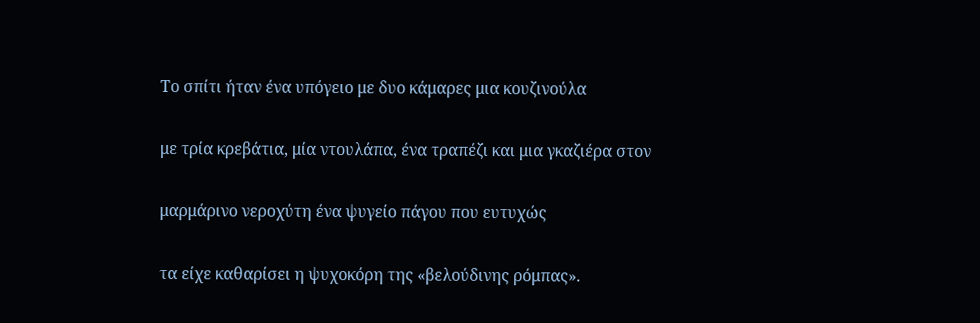Το σπίτι ήταν ένα υπόγειο με δυο κάμαρες μια κουζινούλα

με τρία κρεβάτια, μία ντουλάπα, ένα τραπέζι και μια γκαζιέρα στον

μαρμάρινο νεροχύτη ένα ψυγείο πάγου που ευτυχώς

τα είχε καθαρίσει η ψυχοκόρη της «βελούδινης ρόμπας».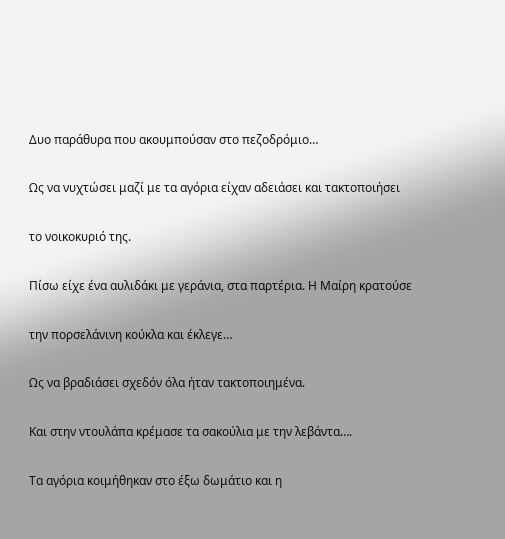Δυο παράθυρα που ακουμπούσαν στο πεζοδρόμιο…

Ως να νυχτώσει μαζί με τα αγόρια είχαν αδειάσει και τακτοποιήσει

το νοικοκυριό της.

Πίσω είχε ένα αυλιδάκι με γεράνια, στα παρτέρια. Η Μαίρη κρατούσε

την πορσελάνινη κούκλα και έκλεγε…

Ως να βραδιάσει σχεδόν όλα ήταν τακτοποιημένα.

Και στην ντουλάπα κρέμασε τα σακούλια με την λεβάντα….

Τα αγόρια κοιμήθηκαν στο έξω δωμάτιο και η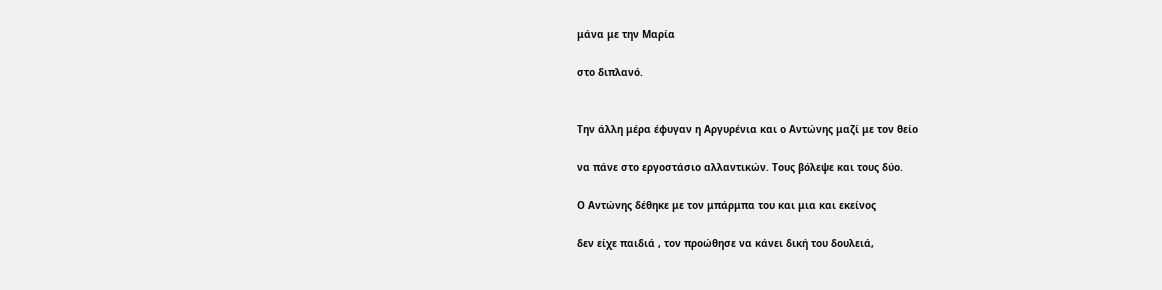μάνα με την Μαρία

στο διπλανό.


Την άλλη μέρα έφυγαν η Αργυρένια και ο Αντώνης μαζί με τον θείο

να πάνε στο εργοστάσιο αλλαντικών. Τους βόλεψε και τους δύο.

Ο Αντώνης δέθηκε με τον μπάρμπα του και μια και εκείνος

δεν είχε παιδιά , τον προώθησε να κάνει δική του δουλειά,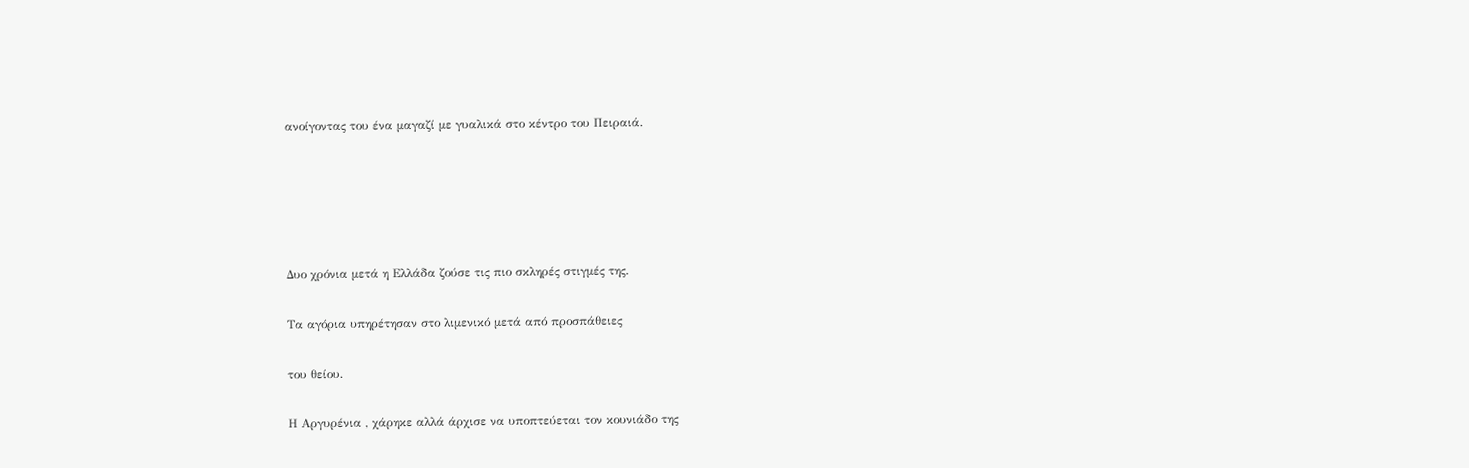ανοίγοντας του ένα μαγαζί με γυαλικά στο κέντρο του Πειραιά.





Δυο χρόνια μετά η Ελλάδα ζούσε τις πιο σκληρές στιγμές της.

Τα αγόρια υπηρέτησαν στο λιμενικό μετά από προσπάθειες

του θείου.

Η Αργυρένια , χάρηκε αλλά άρχισε να υποπτεύεται τον κουνιάδο της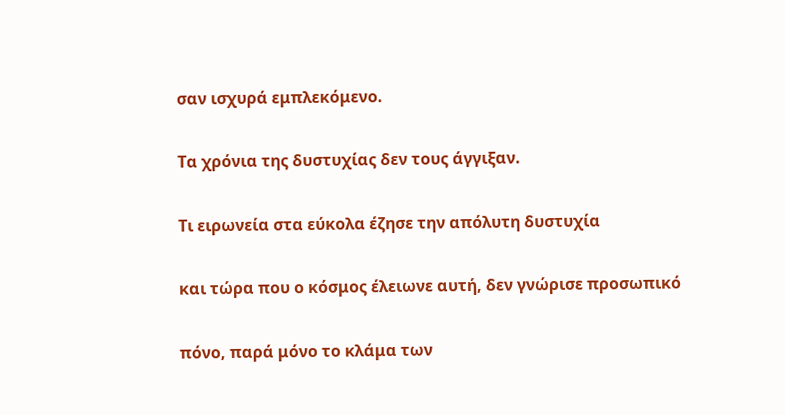σαν ισχυρά εμπλεκόμενο.

Τα χρόνια της δυστυχίας δεν τους άγγιξαν.

Τι ειρωνεία στα εύκολα έζησε την απόλυτη δυστυχία

και τώρα που ο κόσμος έλειωνε αυτή, δεν γνώρισε προσωπικό

πόνο, παρά μόνο το κλάμα των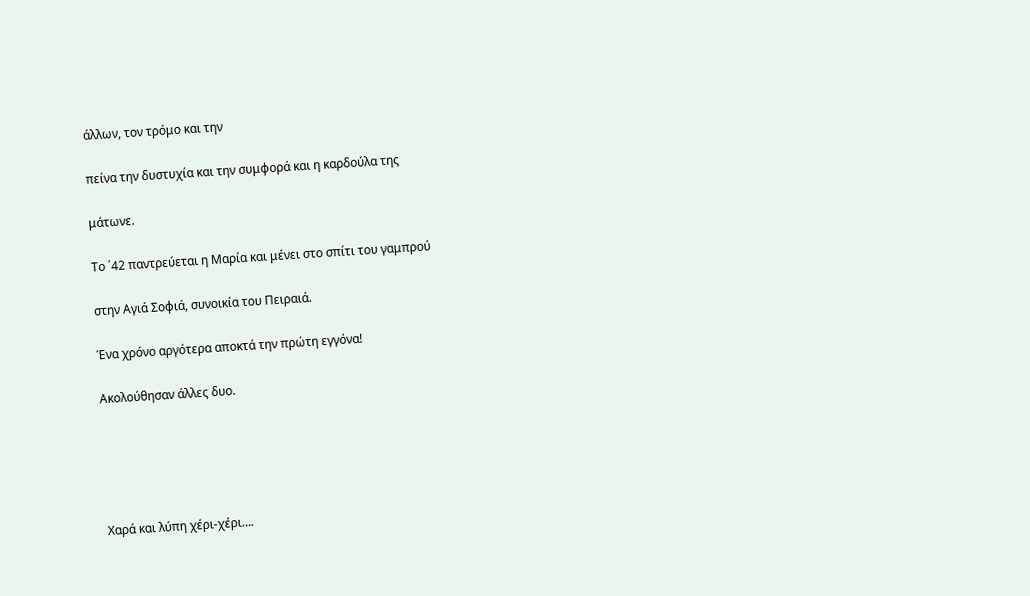άλλων, τον τρόμο και την

πείνα την δυστυχία και την συμφορά και η καρδούλα της

μάτωνε.

Το ΄42 παντρεύεται η Μαρία και μένει στο σπίτι του γαμπρού

στην Αγιά Σοφιά, συνοικία του Πειραιά.

Ένα χρόνο αργότερα αποκτά την πρώτη εγγόνα!

Ακολούθησαν άλλες δυο.





Χαρά και λύπη χέρι-χέρι….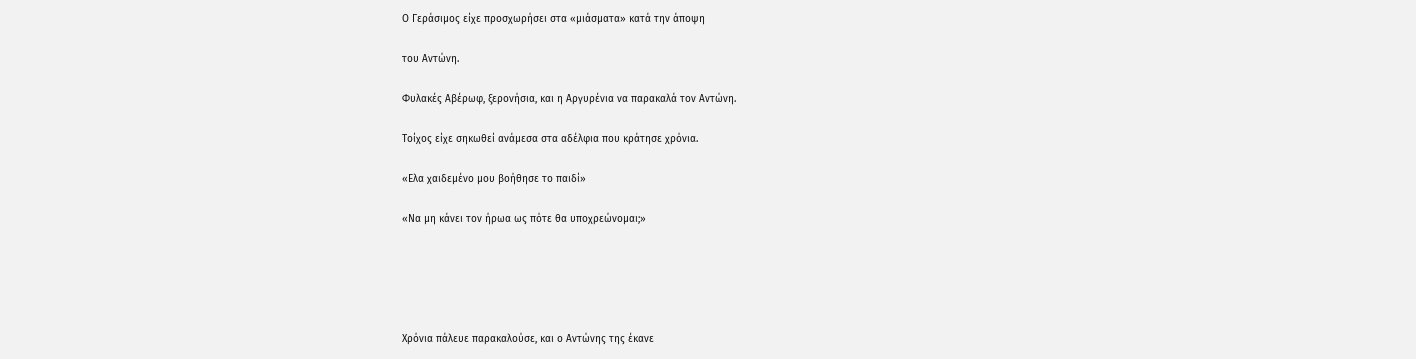Ο Γεράσιμος είχε προσχωρήσει στα «μιάσματα» κατά την άποψη

του Αντώνη.

Φυλακές Αβέρωφ, ξερονήσια, και η Αργυρένια να παρακαλά τον Αντώνη.

Τοίχος είχε σηκωθεί ανάμεσα στα αδέλφια που κράτησε χρόνια.

«Ελα χαιδεμένο μου βοήθησε το παιδί»

«Να μη κάνει τον ήρωα ως πότε θα υποχρεώνομαι;»





Χρόνια πάλευε παρακαλούσε, και ο Αντώνης της έκανε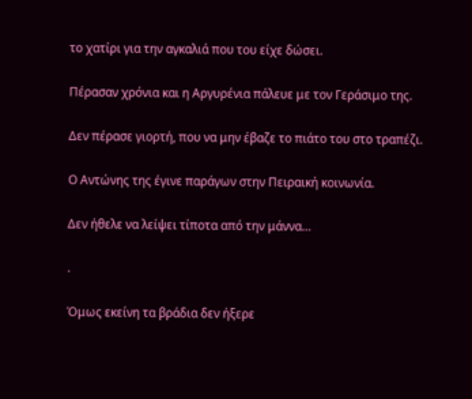το χατίρι για την αγκαλιά που του είχε δώσει.

Πέρασαν χρόνια και η Αργυρένια πάλευε με τον Γεράσιμο της.

Δεν πέρασε γιορτή, που να μην έβαζε το πιάτο του στο τραπέζι.

Ο Αντώνης της έγινε παράγων στην Πειραική κοινωνία.

Δεν ήθελε να λείψει τίποτα από την μάννα…

.

Όμως εκείνη τα βράδια δεν ήξερε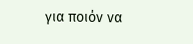για ποιόν να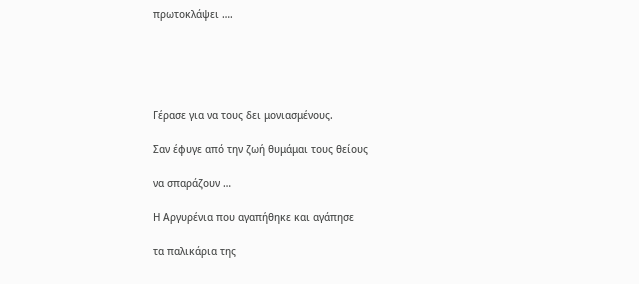πρωτοκλάψει ….





Γέρασε για να τους δει μονιασμένους.

Σαν έφυγε από την ζωή θυμάμαι τους θείους

να σπαράζουν …

Η Αργυρένια που αγαπήθηκε και αγάπησε

τα παλικάρια της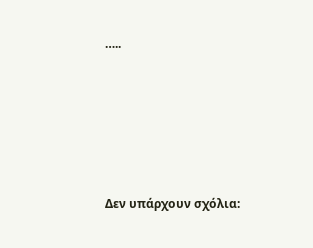…..





Δεν υπάρχουν σχόλια: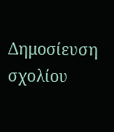Δημοσίευση σχολίου